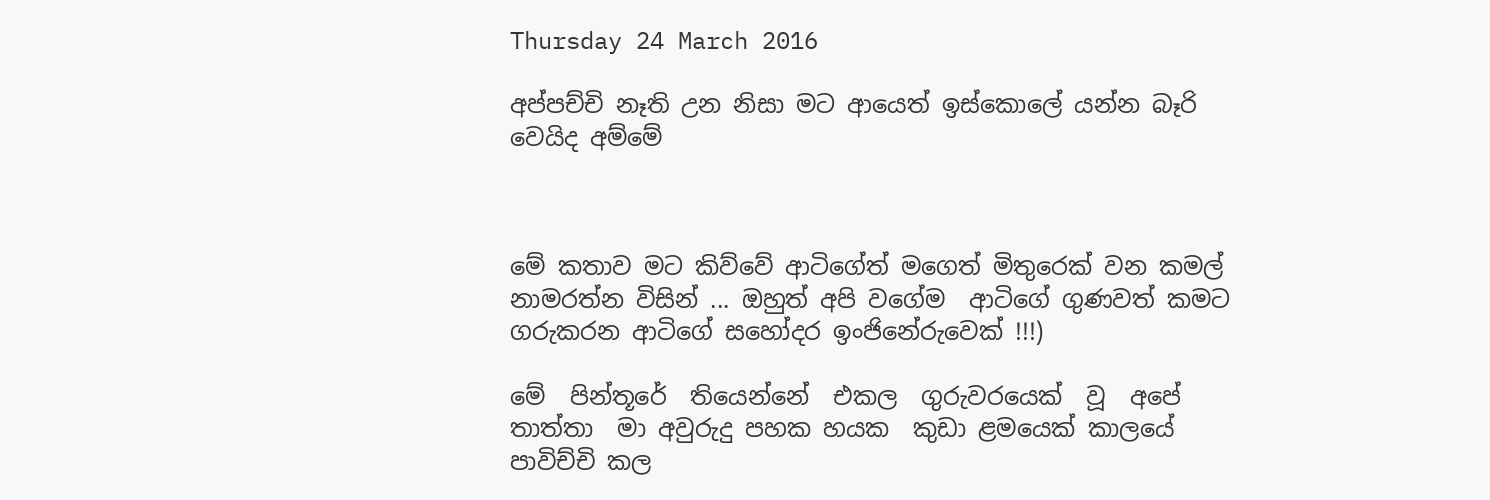Thursday 24 March 2016

අප්පච්චි නෑති උන නිසා මට ආයෙත් ඉස්කොලේ යන්න බෑරි වෙයිද අම්මේ



මේ කතාව මට කිව්වේ ආටිගේත් මගෙත් මිතුරෙක් වන කමල් නාමරත්න විසින් ... ඔහුත් අපි වගේම  ආටිගේ ගුණවත් කමට ගරුකරන ආටිගේ සහෝදර ඉංජිනේරුවෙක් !!!)

මේ  පින්තූරේ  තියෙන්නේ  එකල  ගුරුවරයෙක්  වූ  අපේ තාත්තා  මා අවුරුදු පහක හයක  කුඩා ළමයෙක් කාලයේ  පාවිච්චි කල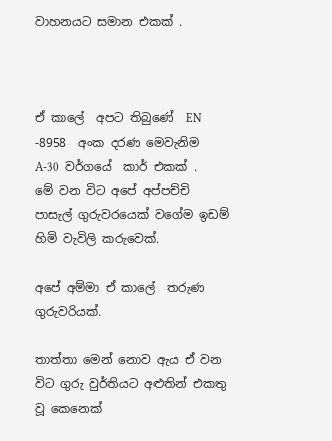වාහනයට සමාන එකක් .



ඒ කාලේ  අපට තිබුණේ  EN  -8958  අංක දරණ මෙවැනිම  A-30  වර්ගයේ  කාර් එකක් .  මේ වන විට අපේ අප්පච්චි පාසැල් ගුරුවරයෙක් වගේම ඉඩම් හිමි වැවිලි කරුවෙක්.

අපේ අම්මා ඒ කාලේ  තරුණ ගුරුවරියක්.

තාත්තා මෙන් නොව ඇය ඒ වන විට ගුරු වුර්තියට අළුතින් එකතු වූ කෙනෙක්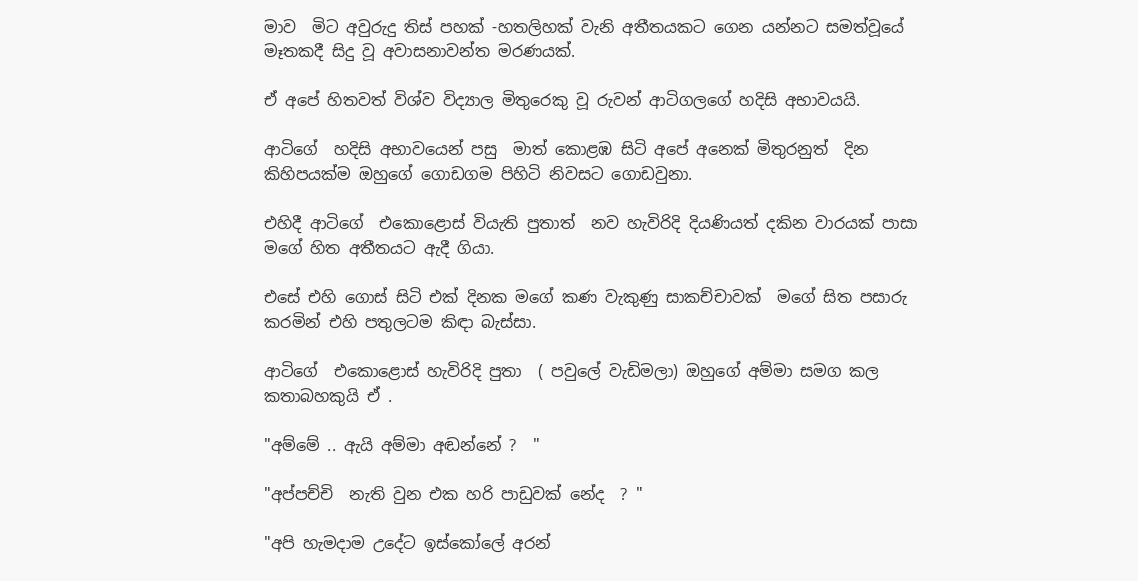මාව  මිට අවුරුදු තිස් පහක් -හතලිහක් වැනි අතීතයකට ගෙන යන්නට සමත්වූයේ  මෑතකදී සිදු වූ අවාසනාවන්ත මරණයක්.

ඒ අපේ හිතවත් විශ්ව විද්‍යාල මිතුරෙකු වූ රුවන් ආටිගලගේ හදිසි අභාවයයි.

ආටිගේ  හදිසි අභාවයෙන් පසු  මාත් කොළඹ සිටි අපේ අනෙක් මිතුරනුත්  දින කිහිපයක්ම ඔහුගේ ගොඩගම පිහිටි නිවසට ගොඩවුනා.

එහිදී ආටිගේ  එකොළොස් වියැති පුතාත්  නව හැවිරිදි දියණියත් දකින වාරයක් පාසා මගේ හිත අතීතයට ඇදී ගියා.

එසේ එහි ගොස් සිටි එක් දිනක මගේ කණ වැකුණු සාකච්චාවක්  මගේ සිත පසාරු කරමින් එහි පතුලටම කිඳා බැස්සා.

ආටිගේ  එකොළොස් හැවිරිදි පුතා  ( පවුලේ වැඩිමලා) ඔහුගේ අම්මා සමග කල කතාබහකුයි ඒ .

"අම්මේ .. ඇයි අම්මා අඬන්නේ ?  "

"අප්පච්චි  නැති වුන එක හරි පාඩුවක් නේද  ? "

"අපි හැමදාම උදේට ඉස්කෝලේ අරන්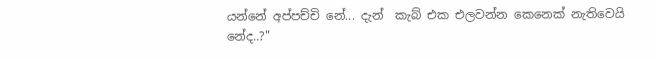යන්නේ අප්පච්චි නේ... දැන්  කැබ් එක එලවන්න කෙනෙක් නැතිවෙයි නේද..?"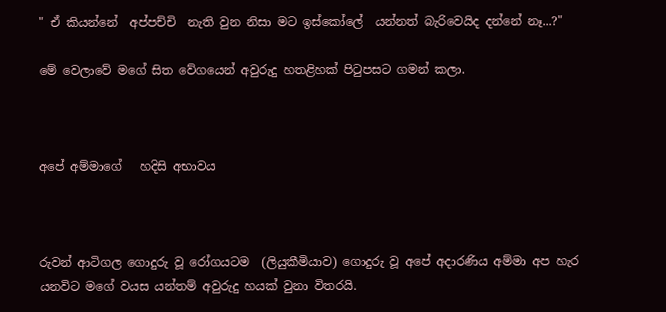" ඒ කියන්නේ  අප්පච්චි  නැති වුන නිසා මට ඉස්කෝලේ  යන්නත් බැරිවෙයිද දන්නේ නෑ...?"

මේ වෙලාවේ මගේ සිත වේගයෙන් අවුරුදු හතළිහක් පිටුපසට ගමන් කලා.



අපේ අම්මාගේ   හදිසි අභාවය



රුවන් ආටිගල ගොදුරු වූ රෝගයටම  (ලියුකීමියාව) ගොදුරු වූ අපේ අදාරණිය අම්මා අප හැර යනවිට මගේ වයස යන්තම් අවුරුදු හයක් වුනා විතරයි.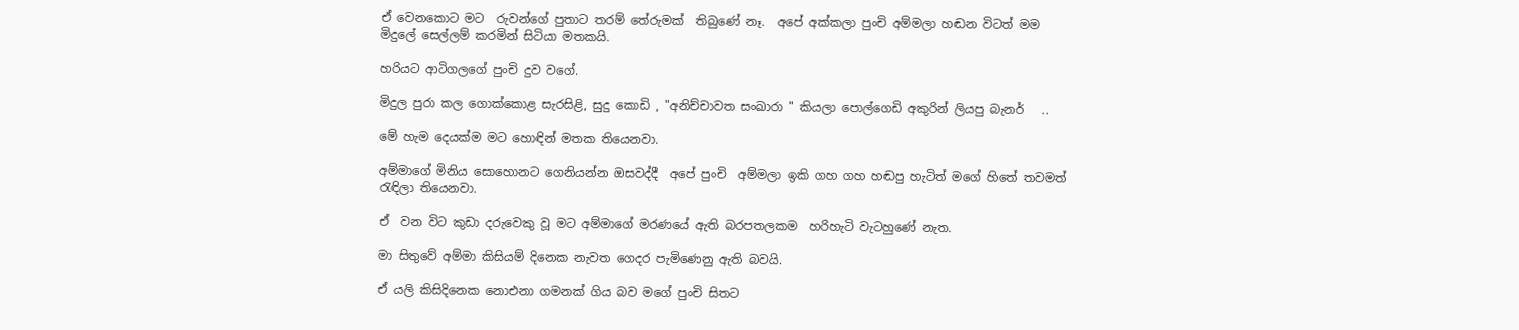ඒ වෙනකොට මට  රුවන්ගේ පුතාට තරම් තේරුමක්  තිබුණේ නෑ.  අපේ අක්කලා පුංචි අම්මලා හඬන විටත් මම මිදුලේ සෙල්ලම් කරමින් සිටියා මතකයි.

හරියට ආටිගලගේ පුංචි දුව වගේ.

මිදුල පුරා කල ගොක්කොළ සැරසිළි, සුදු කොඩි , "අනිච්චාවත සංඛාරා " කියලා පොල්ගෙඩි අකුරින් ලියපු බැනර්   ..

මේ හැම දෙයක්ම මට හොඳින් මතක තියෙනවා.

අම්මාගේ මිනිය සොහොනට ගෙනියන්න ඔසවද්දී  අපේ පුංචි  අම්මලා ඉකි ගහ ගහ හඬපු හැටිත් මගේ හිතේ තවමත් රැඳිලා තියෙනවා.

ඒ  වන විට කුඩා දරුවෙකු වූ මට අම්මාගේ මරණයේ ඇති බරපතලකම  හරිහැටි වැටහුණේ නැත.

මා සිතුවේ අම්මා කිසියම් දිනෙක නැවත ගෙදර පැමිණෙනු ඇති බවයි.

ඒ යලි කිසිදිනෙක නොඑනා ගමනක් ගිය බව මගේ පුංචි සිතට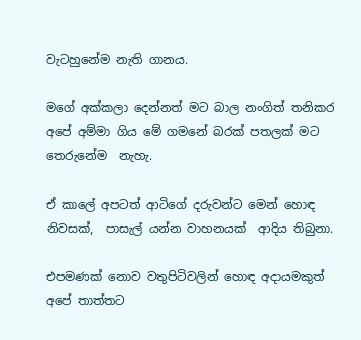වැටහුනේම නැති ගානය.

මගේ අක්කලා දෙන්නත් මට බාල නංගිත් තනිකර අපේ අම්මා ගිය මේ ගමනේ බරක් පතලක් මට තෙරුනේම  නැහැ.

ඒ කාලේ අපටත් ආටිගේ දරුවන්ට මෙන් හොඳ නිවසක්,  පාසැල් යන්න වාහනයක්  ආදිය තිබුනා.

එපමණක් නොව වතුපිටිවලින් හොඳ අදායමකුත් අපේ තාත්තට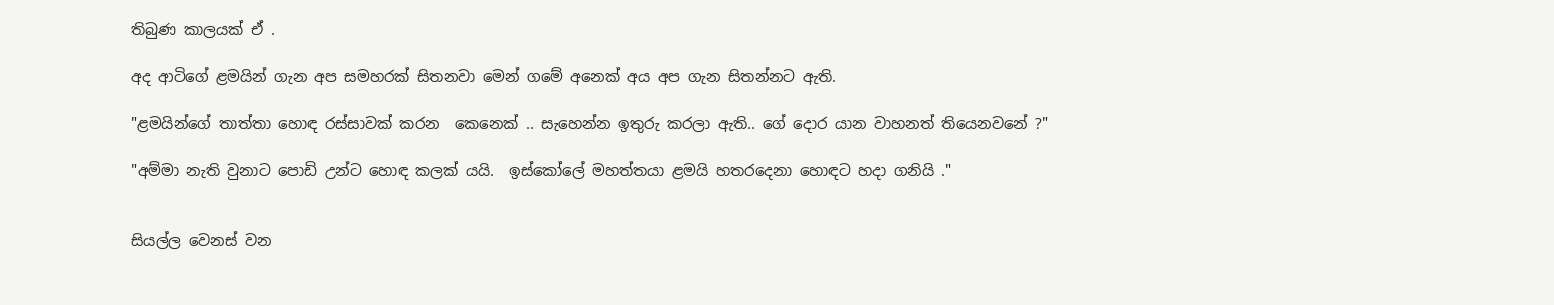තිබුණ කාලයක් ඒ .

අද ආටිගේ ළමයින් ගැන අප සමහරක් සිතනවා මෙන් ගමේ අනෙක් අය අප ගැන සිතන්නට ඇති.

"ළමයින්ගේ තාත්තා හොඳ රස්සාවක් කරන  කෙනෙක් .. සැහෙන්න ඉතුරු කරලා ඇති.. ගේ දොර යාන වාහනත් තියෙනවනේ ?"

"අම්මා නැති වුනාට පොඩි උන්ට හොඳ කලක් යයි.  ඉස්කෝලේ මහත්තයා ළමයි හතරදෙනා හොඳට හදා ගනියි ."


සියල්ල වෙනස් වන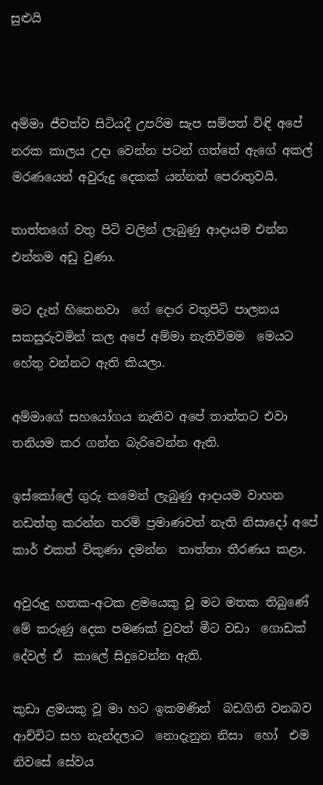සුළුයි



අම්මා ජීවත්ව සිටියදී උපරිම සැප සම්පත් විඳි අපේ නරක කාලය උදා වෙන්න පටන් ගත්තේ ඇගේ අකල් මරණයෙන් අවුරුදු දෙකක් යන්නත් පෙරාතුවයි.

තාත්තගේ වතු පිටි වලින් ලැබුණු ආදායම එන්න එන්නම අඩු වුණා.

මට දැන් හිතෙනවා  ගේ දොර වතුපිටි පාලනය සකසුරුවමින් කල අපේ අම්මා නැතිවිමම  මෙයට හේතු වන්නට ඇති කියලා.

අම්මාගේ සහයෝගය නැතිව අපේ තාත්තට එවා තනියම කර ගන්න බැරිවෙන්න ඇති.

ඉස්කෝලේ ගුරු කමෙන් ලැබුණු ආදායම වාහන නඩත්තු කරන්න තරම් ප්‍රමාණවත් නැති නිසාදෝ අපේ කාර් එකත් විකුණා දමන්න  තාත්තා තීරණය කළා.

අවුරුදු හතක-අටක ළමයෙකු වූ මට මතක තිබුණේ මේ කරුණු දෙක පමණක් වුවත් මීට වඩා  ගොඩක් දේවල් ඒ  කාලේ සිදුවෙන්න ඇති.

කුඩා ළමයකු වූ මා හට ඉකමණින්  බඩගිනි වනබව ආච්චිට සහ නැන්දලාට  නොදැනුන නිසා  හෝ  එම නිවසේ සේවය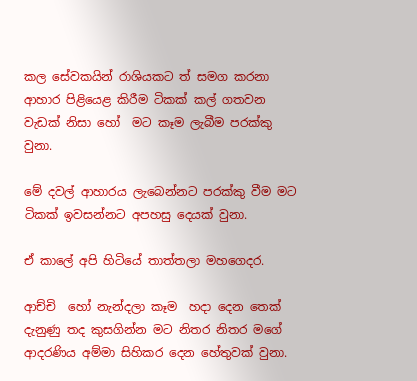කල සේවකයින් රාශියකට ත් සමග කරනා ආහාර පිළියෙළ කිරීම ටිකක් කල් ගතවන වැඩක් නිසා හෝ  මට කෑම ලැබීම පරක්කු වුනා.

මේ දවල් ආහාරය ලැබෙන්නට පරක්කු වීම මට ටිකක් ඉවසන්නට අපහසු දෙයක් වුනා.

ඒ කාලේ අපි හිටියේ තාත්තලා මහගෙදර.

ආච්චි  හෝ නැන්දලා කෑම  හදා දෙන තෙක් දැනුණු තද කුසගින්න මට නිතර නිතර මගේ ආදරණිය අම්මා සිහිකර දෙන හේතුවක් වුනා.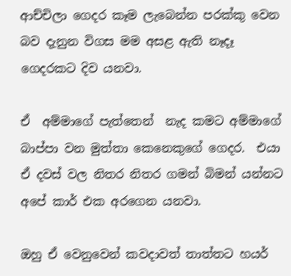ආච්චිලා ගෙදර කෑම ලැබෙන්න පරක්කු වෙන බව දැනුන විගස මම අසළ ඇති නෑදෑ  ගෙදරකට දිව යනවා.

ඒ  අම්මාගේ පැත්තෙන්  නැද කමට අම්මාගේ බාප්පා වන මුත්තා කෙනෙකුගේ ගෙදර.  එයා ඒ දවස් වල නිතර නිතර ගමන් බිමන් යන්නට අපේ කාර් එක අරගෙන යනවා.

ඔහු ඒ වෙනුවෙන් කවදාවත් තාත්තට හයර්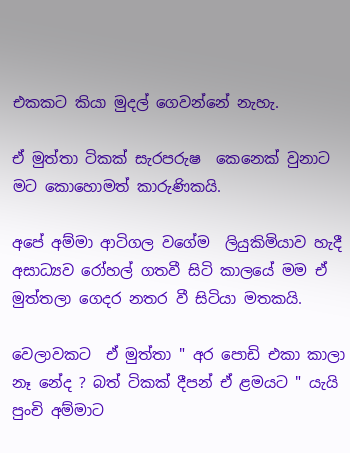එකකට කියා මුදල් ගෙවන්නේ නැහැ.

ඒ මුත්තා ටිකක් සැරපරුෂ  කෙනෙක් වුනාට මට කොහොමත් කාරුණිකයි.

අපේ අම්මා ආටිගල වගේම  ලියුකිමියාව හැදී අසාධ්‍යව රෝහල් ගතවී සිටි කාලයේ මම ඒ මුත්තලා ගෙදර නතර වී සිටියා මතකයි.

වෙලාවකට  ඒ මුත්තා " අර පොඩි එකා කාලා නෑ නේද ? බත් ටිකක් දීපන් ඒ ළමයට " යැයි පුංචි අම්මාට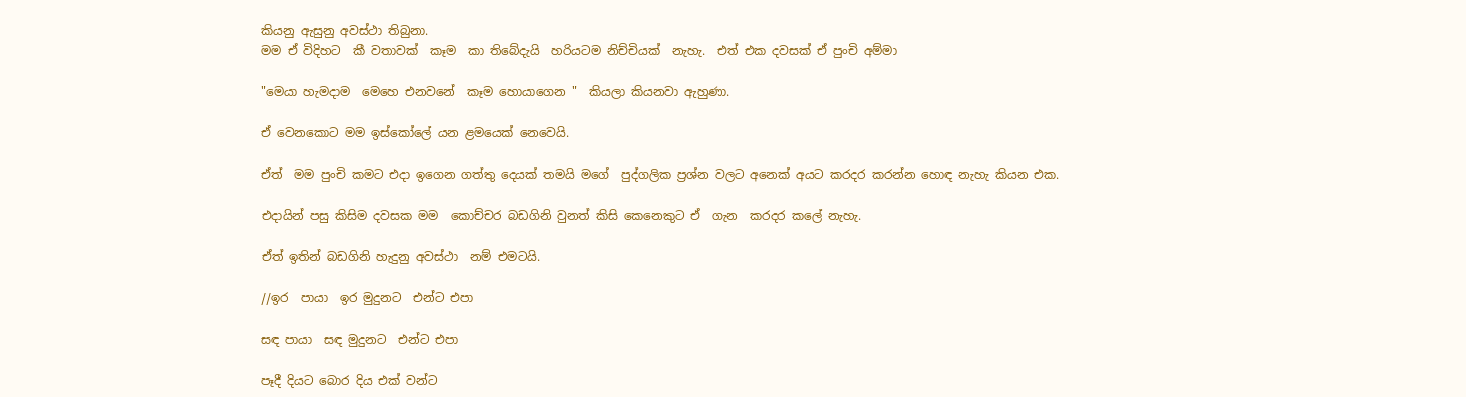කියනු ඇසුනු අවස්ථා තිබුනා.
මම ඒ විදිහට  කී වතාවක්  කෑම  කා තිබේදැයි  හරියටම නිච්චියක්  නැහැ.  එත් එක දවසක් ඒ පුංචි අම්මා

"මෙයා හැමදාම  මෙහෙ එනවනේ  කෑම හොයාගෙන "  කියලා කියනවා ඇහුණා.

ඒ වෙනකොට මම ඉස්කෝලේ යන ළමයෙක් නෙවෙයි.

ඒත්  මම පුංචි කමට එදා ඉගෙන ගත්තු දෙයක් තමයි මගේ  පුද්ගලික ප්‍රශ්න වලට අනෙක් අයට කරදර කරන්න හොඳ නැහැ කියන එක.

එදායින් පසු කිසිම දවසක මම  කොච්චර බඩගිනි වුනත් කිසි කෙනෙකුට ඒ  ගැන  කරදර කලේ නැහැ.

ඒත් ඉතින් බඩගිනි හැදුනු අවස්ථා  නම් එමටයි.

//ඉර  පායා  ඉර මුදුනට  එන්ට එපා

සඳ පායා  සඳ මුදුනට  එන්ට එපා

පෑදී දියට බොර දිය එක් වන්ට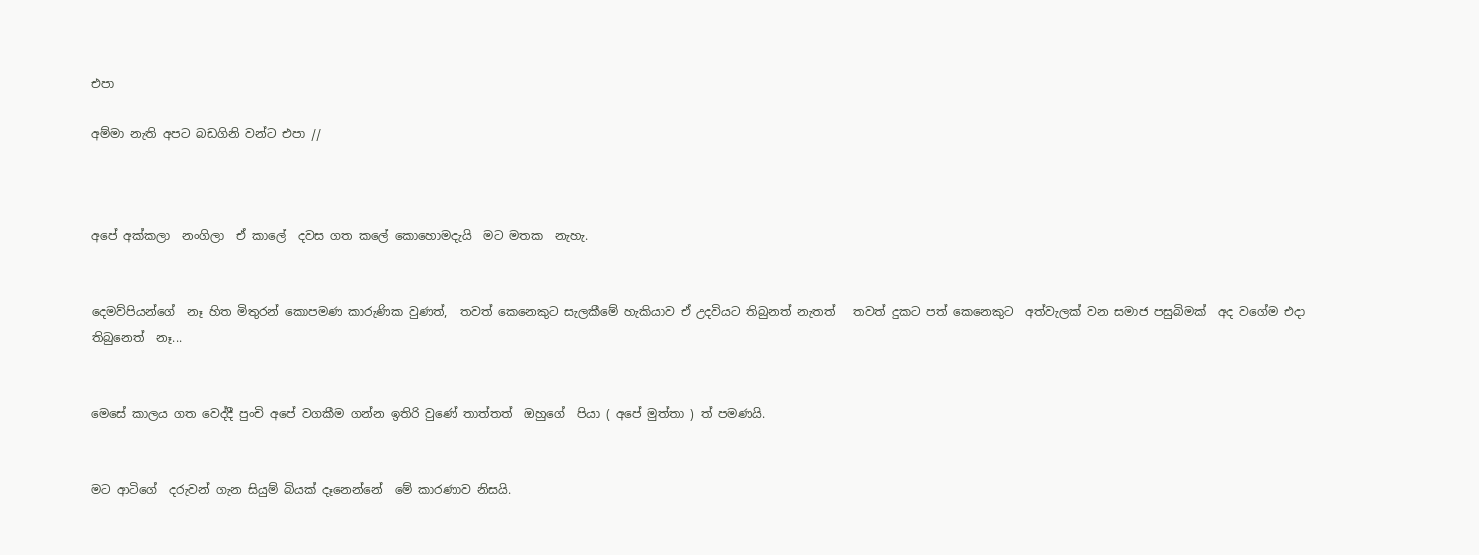එපා

අම්මා නැති අපට බඩගිනි වන්ට එපා //



අපේ අක්කලා  නංගිලා  ඒ කාලේ  දවස ගත කලේ කොහොමදැයි  මට මතක  නැහැ.


දෙමව්පියන්ගේ  නෑ හිත මිතුරන් කොපමණ කාරුණික වුණත්,  තවත් කෙනෙකුට සැලකීමේ හැකියාව ඒ උදවියට තිබුනත් නැතත්   තවත් දුකට පත් කෙනෙකුට  අත්වැලක් වන සමාජ පසුබිමක්  අද වගේම එදා තිබුනෙත්  නෑ...


මෙසේ කාලය ගත වෙද්දී පුංචි අපේ වගකීම ගන්න ඉතිරි වුණේ තාත්තත්  ඔහුගේ  පියා ( අපේ මුත්තා ) ත් පමණයි.


මට ආටිගේ  දරුවන් ගැන සියුම් බියක් දෑනෙන්නේ  මේ කාරණාව නිසයි.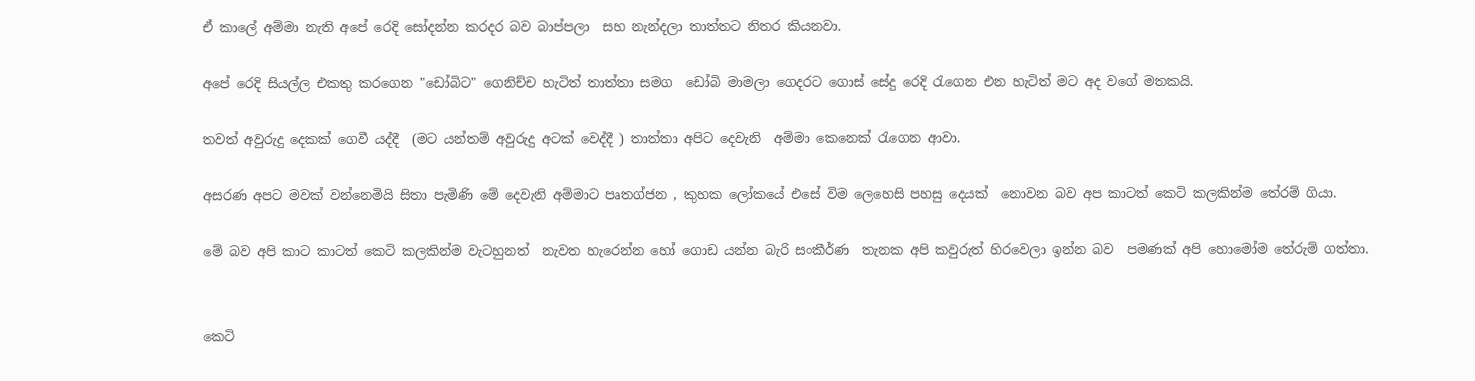ඒ කාලේ අම්මා නැති අපේ රෙදි සෝදන්න කරදර බව බාප්පලා  සහ නැන්දලා තාත්තට නිතර කියනවා.

අපේ රෙදි සියල්ල එකතු කරගෙන "ඩෝබිට" ගෙනිච්ච හැටිත් තාත්තා සමග  ඩෝබි මාමලා ගෙදරට ගොස් සේදු රෙදි රැගෙන එන හැටිත් මට අද වගේ මතකයි.

තවත් අවුරුදු දෙකක් ගෙවී යද්දී  (මට යන්තම් අවුරුදු අටක් වෙද්දී ) තාත්තා අපිට දෙවැනි  අම්මා කෙනෙක් රැගෙන ආවා.

අසරණ අපට මවක් වන්නෙමියි සිතා පැමිණි මේ දෙවැනි අම්මාට පෘතග්ජන , කුහක ලෝකයේ එසේ විම ලෙහෙසි පහසු දෙයක්  නොවන බව අප කාටත් කෙටි කලකින්ම තේරම් ගියා.

මේ බව අපි කාට කාටත් කෙටි කලකින්ම වැටහුනත්  නැවත හැරෙන්න හෝ ගොඩ යන්න බැරි සංකීර්ණ  තැනක අපි කවුරුත් හිරවෙලා ඉන්න බව  පමණක් අපි හොමෝම තේරුම් ගත්තා.


කෙටි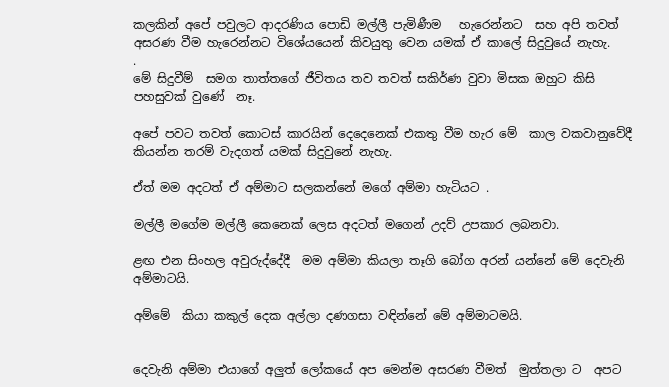කලකින් අපේ පවුලට ආදරණිය පොඩි මල්ලී පැමිණීම   හැරෙන්නට  සහ අපි තවත් අසරණ වීම හැරෙන්නට විශේයයෙන් කිවයුතු වෙන යමක් ඒ කාලේ සිදුවුයේ නැහැ.
.
මේ සිදුවීම්  සමග තාත්තගේ ජීවිතය තව තවත් සකිර්ණ වුවා මිසක ඔහුට කිසි පහසුවක් වුණේ  නෑ.

අපේ පවට තවත් කොටස් කාරයින් දෙදෙනෙක් එකතු වීම හැර මේ  කාල වකවානුවේදී  කියන්න තරම් වැදගත් යමක් සිදුවුනේ නැහැ.

ඒත් මම අදටත් ඒ අම්මාට සලකන්නේ මගේ අම්මා හැටියට .

මල්ලී මගේම මල්ලී කෙනෙක් ලෙස අදටත් මගෙන් උදව් උපකාර ලබනවා.

ළඟ එන සිංහල අවුරුද්දේදී  මම අම්මා කියලා තෑගි බෝග අරන් යන්නේ මේ දෙවැනි අම්මාටයි.

අම්මේ  කියා කකුල් දෙක අල්ලා දණගසා වඳින්නේ මේ අම්මාටමයි.


දෙවැනි අම්මා එයාගේ අලුත් ලෝකයේ අප මෙන්ම අසරණ වීමත්  මුත්තලා ට  අපට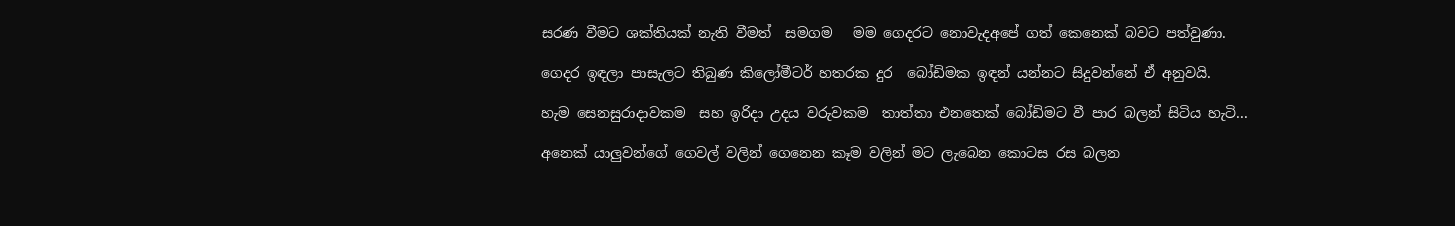සරණ වීමට ශක්තියක් නැති වීමත්  සමගම   මම ගෙදරට නොවැදඅපේ ගත් කෙනෙක් බවට පත්වුණා.

ගෙදර ඉඳලා පාසැලට තිබුණ කිලෝමීටර් හතරක දුර  බෝඩිමක ඉඳන් යන්නට සිදුවන්නේ ඒ අනුවයි.

හැම සෙනසුරාදාවකම  සහ ඉරිදා උදය වරුවකම  තාත්තා එනතෙක් බෝඩිමට වී පාර බලන් සිටිය හැටි...

අනෙක් යාලුවන්ගේ ගෙවල් වලින් ගෙනෙන කෑම වලින් මට ලැබෙන කොටස රස බලන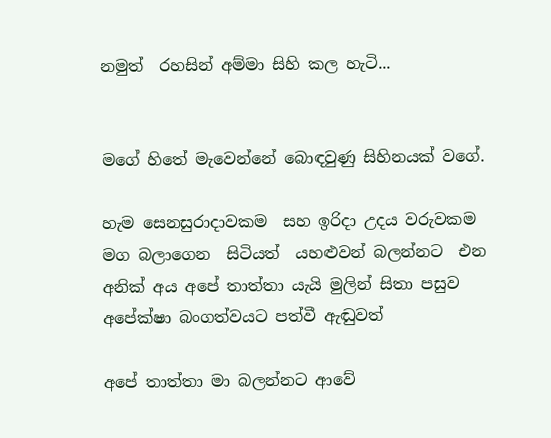නමුත්  රහසින් අම්මා සිහි කල හැටි...


මගේ හිතේ මැවෙන්නේ බොඳවුණු සිහිනයක් වගේ.

හැම සෙනසුරාදාවකම  සහ ඉරිදා උදය වරුවකම මග බලාගෙන  සිටියත්  යහළුවන් බලන්නට  එන අනික් අය අපේ තාත්තා යැයි මුලින් සිතා පසුව අපේක්ෂා බංගත්වයට පත්වී ඇඬුවත්

අපේ තාත්තා මා බලන්නට ආවේ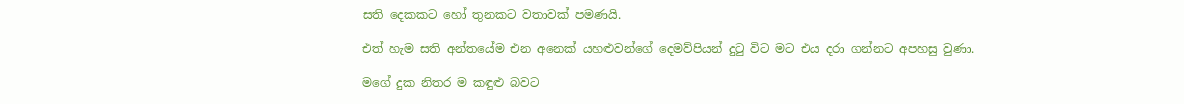සති දෙකකට හෝ තුනකට වතාවක් පමණයි.

එත් හැම සති අන්තයේම එන අනෙක් යහළුවන්ගේ දෙමව්පියන් දුටු විට මට එය දරා ගන්නට අපහසු වුණා.

මගේ දුක නිතර ම කඳුළු බවට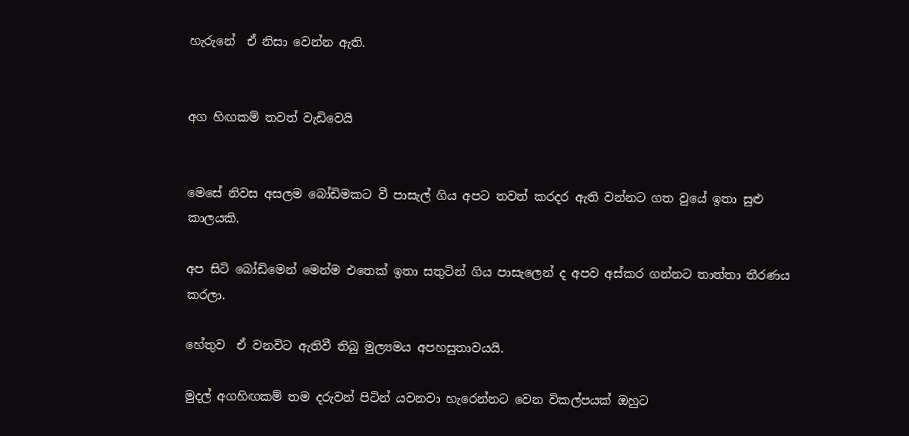හැරුනේ  ඒ නිසා වෙන්න ඇති.


අග හිඟකම් තවත් වැඩිවෙයි


මෙසේ නිවස අසලම බෝඩිමකට වී පාසැල් ගිය අපට තවත් කරදර ඇති වන්නට ගත වුයේ ඉතා සුළු කාලයකි.

අප සිටි බෝඩිමෙන් මෙන්ම එතෙක් ඉතා සතුටින් ගිය පාසැලෙන් ද අපව අස්කර ගන්නට තාත්තා තීරණය කරලා.

හේතුව  ඒ වනවිට ඇතිවී තිබු මුල්‍යමය අපහසුතාවයයි.

මුදල් අගහිඟකම් තම දරුවන් පිටින් යවනවා හැරෙන්නට වෙන විකල්පයක් ඔහුට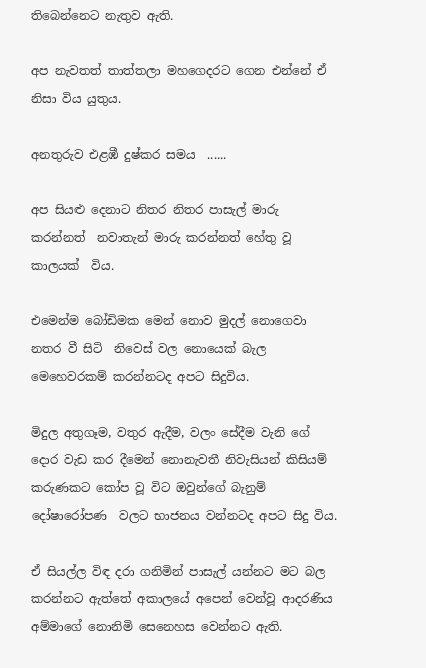තිබෙන්නෙට නැතුව ඇති.

අප නැවතත් තාත්තලා මහගෙදරට ගෙන එන්නේ ඒ නිසා විය යුතුය.

අනතුරුව එළඹී දුෂ්කර සමය  ......

අප සියළු දෙනාට නිතර නිතර පාසැල් මාරු කරන්නත්  නවාතැන් මාරු කරන්නත් හේතු වූ කාලයක්  විය.

එමෙන්ම බෝඩිමක මෙන් නොව මුදල් නොගෙවා නතර වී සිටි  නිවෙස් වල නොයෙක් බැල මෙහෙවරකම් කරන්නටද අපට සිදුවිය.

මිදුල අතුගෑම, වතුර ඇදීම, වලං සේදීම වැනි ගේ දොර වැඩ කර දීමෙන් නොනැවතී නිවැසියන් කිසියම් කරුණකට කෝප වූ විට ඔවුන්ගේ බැනුම් දෝෂාරෝපණ  වලට භාජනය වන්නටද අපට සිදු විය.

ඒ සියල්ල විඳ දරා ගනිමින් පාසැල් යන්නට මට බල කරන්නට ඇත්තේ අකාලයේ අපෙන් වෙන්වූ ආදරණිය අම්මාගේ නොනිමි සෙනෙහස වෙන්නට ඇති.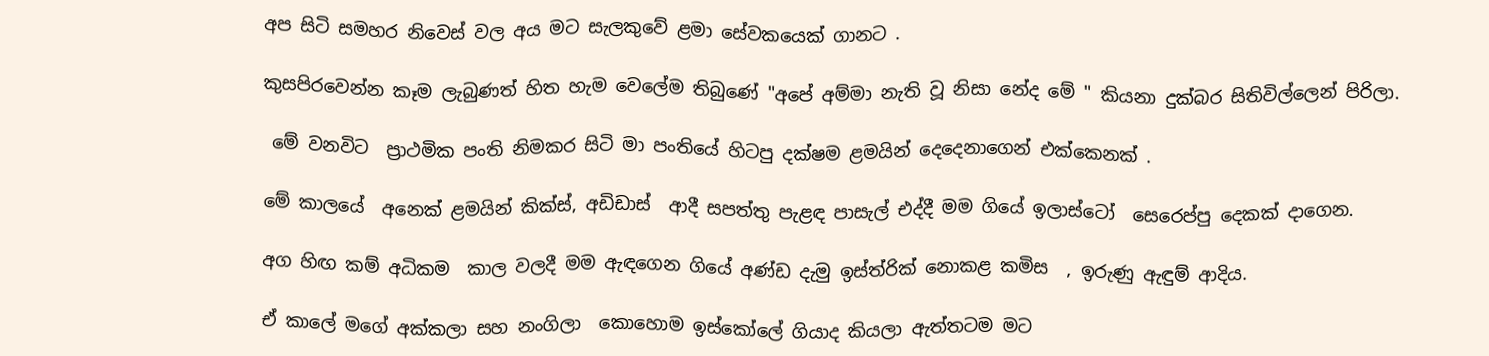අප සිටි සමහර නිවෙස් වල අය මට සැලකුවේ ළමා සේවකයෙක් ගානට .

කුසපිරවෙන්න කෑම ලැබුණත් හිත හැම වෙලේම තිබුණේ "අපේ අම්මා නැති වූ නිසා නේද මේ " කියනා දුක්බර සිතිවිල්ලෙන් පිරිලා.

 මේ වනවිට  ප්‍රාථමික පංති නිමකර සිටි මා පංතියේ හිටපු දක්ෂම ළමයින් දෙදෙනාගෙන් එක්කෙනක් .

මේ කාලයේ  අනෙක් ළමයින් කික්ස්, අඩිඩාස්  ආදී සපත්තු පැළඳ පාසැල් එද්දී මම ගියේ ඉලාස්ටෝ  සෙරෙප්පු දෙකක් දාගෙන.

අග හිඟ කම් අධිකම  කාල වලදී මම ඇඳගෙන ගියේ අණ්ඩ දැමු ඉස්ත්රික් නොකළ කමිස  , ඉරුණු ඇඳුම් ආදිය.

ඒ කාලේ මගේ අක්කලා සහ නංගිලා  කොහොම ඉස්කෝලේ ගියාද කියලා ඇත්තටම මට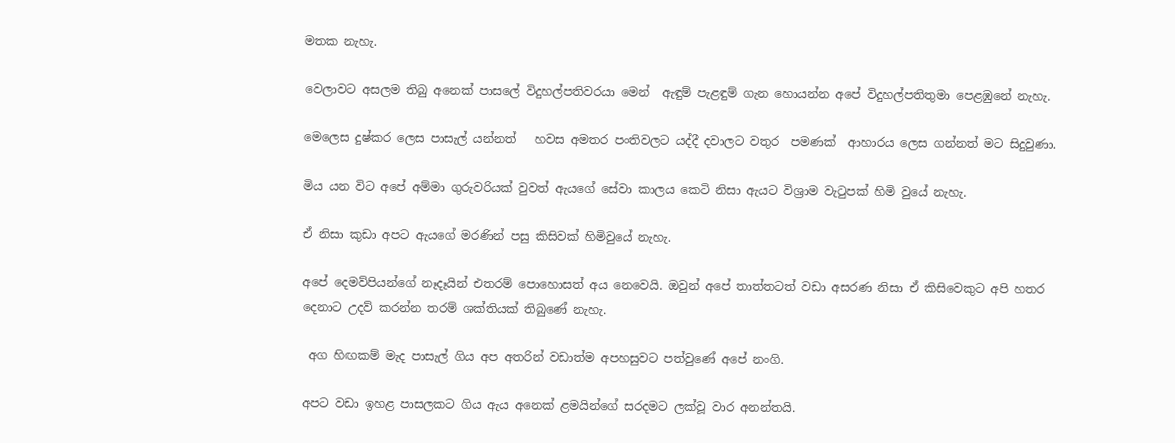මතක නැහැ.

වෙලාවට අසලම තිබු අනෙක් පාසලේ විදුහල්පතිවරයා මෙන්  ඇඳුම් පැළඳුම් ගැන හොයන්න අපේ විදුහල්පතිතුමා පෙළඹුනේ නැහැ.

මෙලෙස දුෂ්කර ලෙස පාසැල් යන්නත්   හවස අමතර පංතිවලට යද්දී දවාලට වතුර  පමණක්  ආහාරය ලෙස ගන්නත් මට සිදුවුණා.

මිය යන විට අපේ අම්මා ගුරුවරියක් වුවත් ඇයගේ සේවා කාලය කෙටි නිසා ඇයට විශ්‍රාම වැටුපක් හිමි වුයේ නැහැ.

ඒ නිසා කුඩා අපට ඇයගේ මරණින් පසු කිසිවක් හිමිවුයේ නැහැ.

අපේ දෙමව්පියන්ගේ නෑදෑයින් එතරම් පොහොසත් අය නෙවෙයි. ඔවුන් අපේ තාත්තටත් වඩා අසරණ නිසා ඒ කිසිවෙකුට අපි හතර දෙනාට උදව් කරන්න තරම් ශක්තියක් තිබුණේ නැහැ.

 අග හිඟකම් මැද පාසැල් ගිය අප අතරින් වඩාත්ම අපහසුවට පත්වුණේ අපේ නංගි.

අපට වඩා ඉහළ පාසලකට ගිය ඇය අනෙක් ළමයින්ගේ සරදමට ලක්වූ වාර අනන්තයි.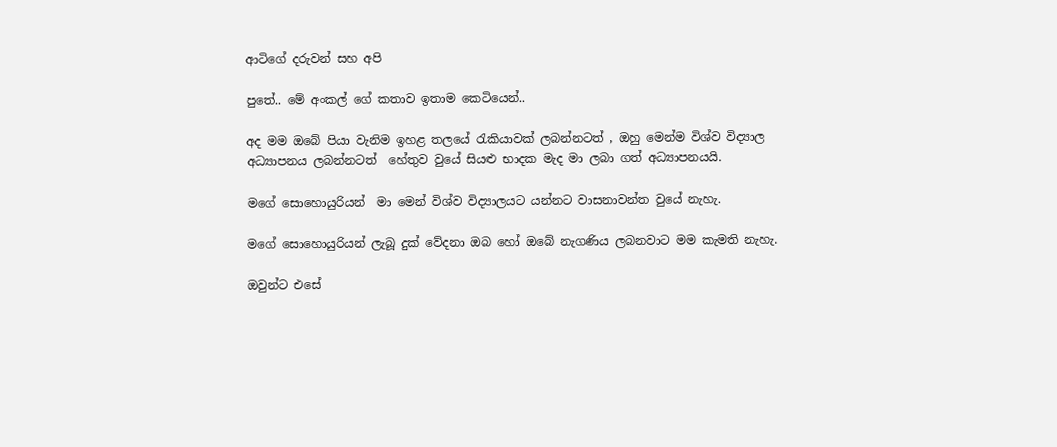ආටිගේ දරුවන් සහ අපි

පුතේ.. මේ අංකල් ගේ කතාව ඉතාම කෙටියෙන්..

අද මම ඔබේ පියා වැනිම ඉහළ තලයේ රැකියාවක් ලබන්නටත් , ඔහු මෙන්ම විශ්ව විද්‍යාල අධ්‍යාපනය ලබන්නටත්  හේතුව වුයේ සියළු භාදක මැද මා ලබා ගත් අධ්‍යාපනයයි.

මගේ සොහොයුරියන්  මා මෙන් විශ්ව විද්‍යාලයට යන්නට වාසනාවන්ත වුයේ නැහැ.

මගේ සොහොයුරියන් ලැබූ දුක් වේදනා ඔබ හෝ ඔබේ නැගණිය ලබනවාට මම කැමති නැහැ.

ඔවුන්ට එසේ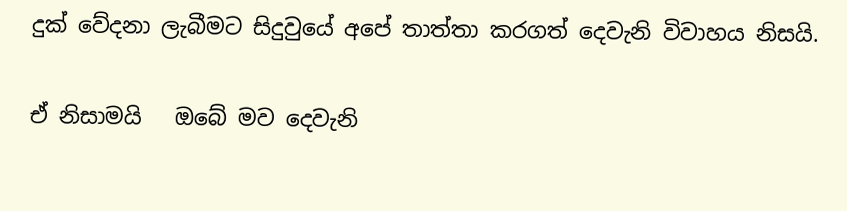දුක් වේදනා ලැබීමට සිදුවුයේ අපේ තාත්තා කරගත් දෙවැනි විවාහය නිසයි.

ඒ නිසාමයි   ඔබේ මව දෙවැනි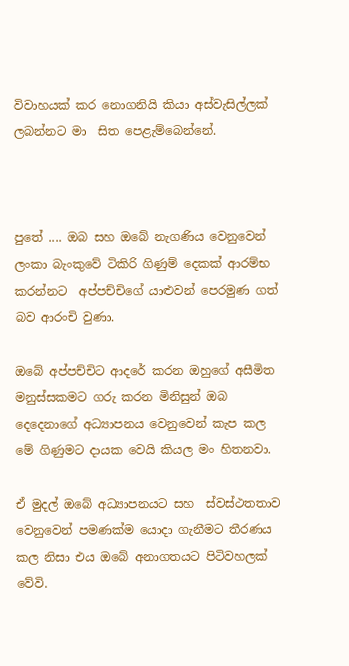විවාහයක් කර නොගනියි කියා අස්වැසිල්ලක් ලබන්නට මා  සිත පෙළැම්බෙන්නේ.



පුතේ .... ඔබ සහ ඔබේ නැගණිය වෙනුවෙන් ලංකා බැංකුවේ ටිකිරි ගිණුම් දෙකක් ආරම්භ කරන්නට  අප්පච්චිගේ යාළුවන් පෙරමුණ ගත් බව ආරංචි වුණා.

ඔබේ අප්පච්චිට ආදරේ කරන ඔහුගේ අසීමිත මනුස්සකමට ගරු කරන මිනිසුන් ඔබ දෙදෙනාගේ අධ්‍යාපනය වෙනුවෙන් කැප කල මේ ගිණුමට දායක වෙයි කියල මං හිතනවා.

ඒ මුදල් ඔබේ අධ්‍යාපනයට සහ  ස්වස්ථතතාව වෙනුවෙන් පමණක්ම යොදා ගැනීමට තීරණය කල නිසා එය ඔබේ අනාගතයට පිටිවහලක් වේවි.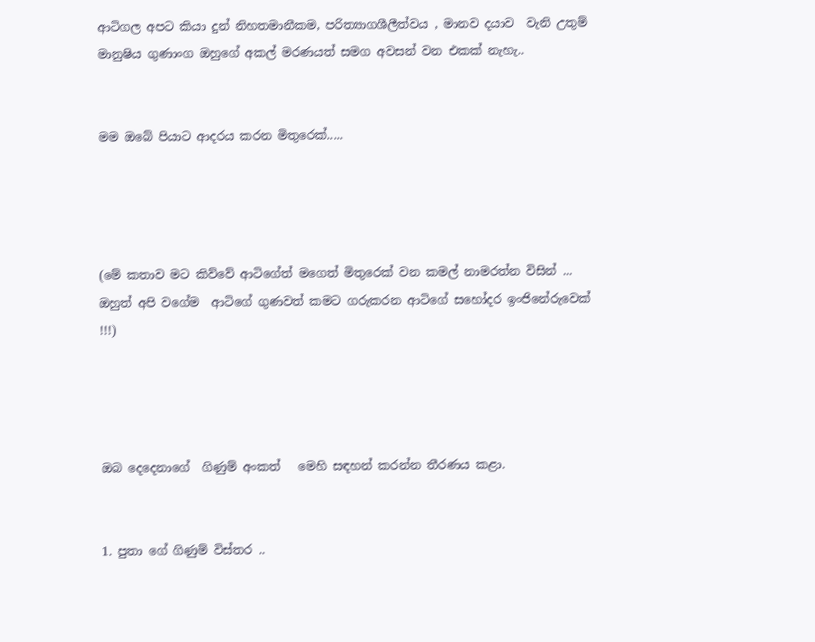ආටිගල අපට කියා දුන් නිහතමානීකම, පරිත්‍යාගශීලීත්වය , මානව දයාව  වැනි උතුම් මානුෂිය ගුණාංග ඔහුගේ අකල් මරණයත් සමග අවසන් වන එකක් නැහැ..


මම ඔබේ පියාට ආදරය කරන මිතුරෙක්.....




(මේ කතාව මට කිව්වේ ආටිගේත් මගෙත් මිතුරෙක් වන කමල් නාමරත්න විසින් ... ඔහුත් අපි වගේම  ආටිගේ ගුණවත් කමට ගරුකරන ආටිගේ සහෝදර ඉංජිනේරුවෙක් !!!)




ඔබ දෙදෙනාගේ  ගිණුම් අංකත්   මෙහි සඳහන් කරන්න තීරණය කළා.


1. පුතා ගේ ගිණුම් විස්තර ..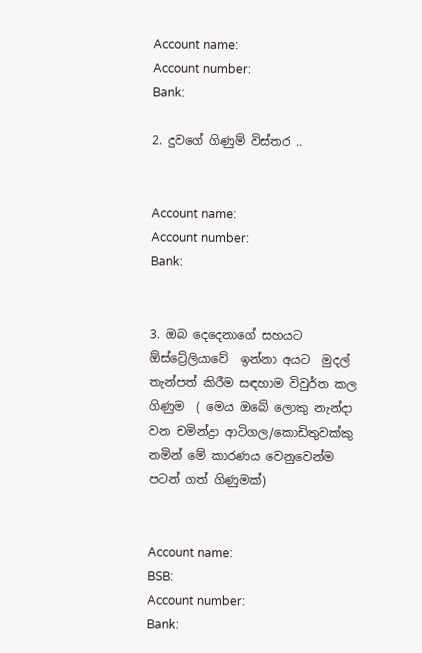Account name:
Account number:
Bank:

2. දුවගේ ගිණුම් විස්තර ..


Account name:
Account number:
Bank:


3. ඔබ දෙදෙනාගේ සහයට ඕස්ට්‍රේලියාවේ  ඉන්නා අයට  මුදල් තැන්පත් කිරීම සඳහාම විවුර්ත කල  ගිණුම  ( මෙය ඔබේ ලොකු නැන්දා වන චමින්ද්‍රා ආටිගල/කොඩිතුවක්කු නමින් මේ කාරණය වෙනුවෙන්ම පටන් ගත් ගිණුමක්)


Account name:
BSB:
Account number:
Bank: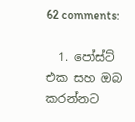62 comments:

  1. පෝස්ට් එක සහ ඔබ කරන්නට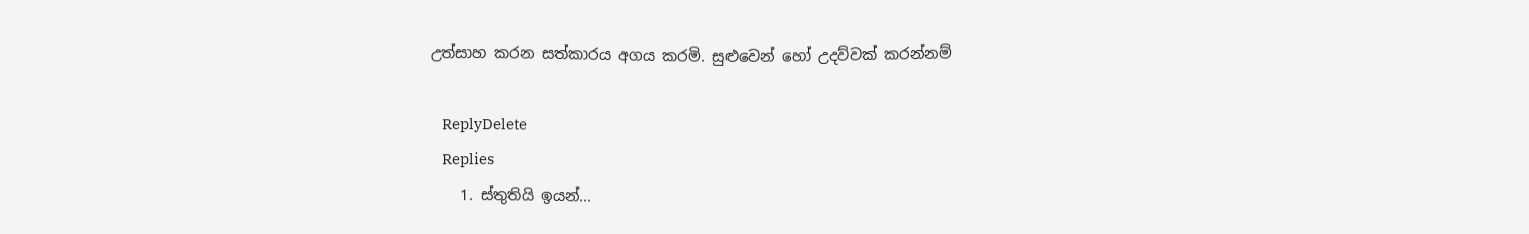උත්සාහ කරන සත්කාරය අගය කරමි. සුළුවෙන් හෝ උදව්වක් කරන්නම්

    ReplyDelete
    Replies
    1. ස්තුතියි ඉයන්...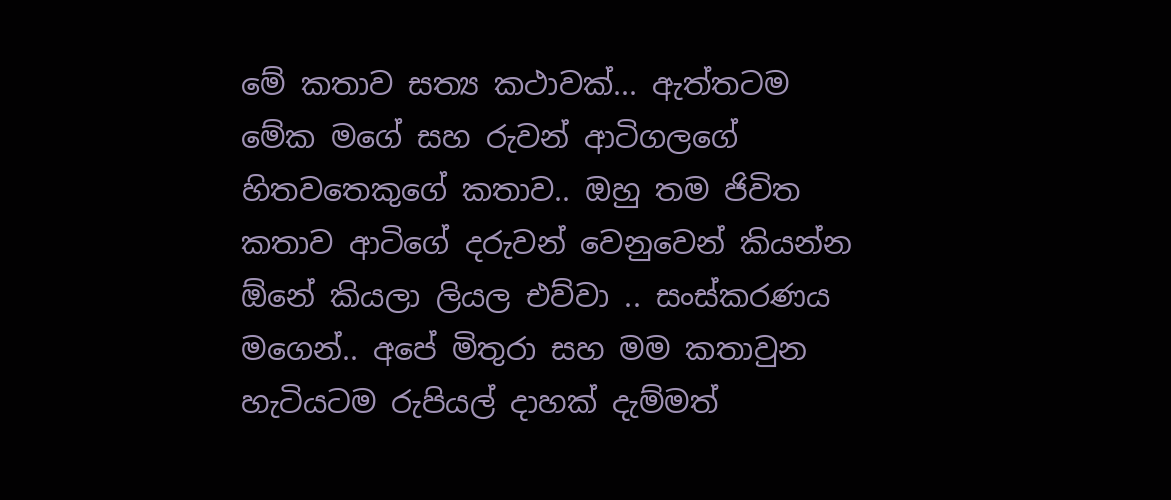මේ කතාව සත්‍ය කථාවක්... ඇත්තටම මේක මගේ සහ රුවන් ආටිගලගේ හිතවතෙකුගේ කතාව.. ඔහු තම ජිවිත කතාව ආටිගේ දරුවන් වෙනුවෙන් කියන්න ඕනේ කියලා ලියල එව්වා .. සංස්කරණය මගෙන්.. අපේ මිතුරා සහ මම කතාවුන හැටියටම රුපියල් දාහක් දැම්මත්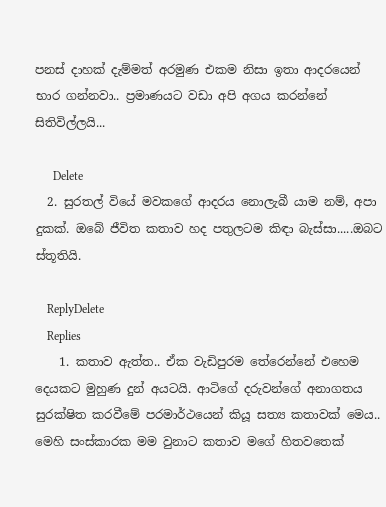පනස් දාහක් දැම්මත් අරමුණ එකම නිසා ඉතා ආදරයෙන් භාර ගන්නවා.. ප්‍රමාණයට වඩා අපි අගය කරන්නේ සිතිවිල්ලයි...

      Delete
  2. සුරතල් වියේ මවකගේ ආදරය නොලැබී යාම නම්, අපා දුකක්. ඔබේ ජීවිත කතාව හද පතුලටම කිඳා බැස්සා.....ඔබට ස්තූතියි.

    ReplyDelete
    Replies
    1. කතාව ඇත්ත.. ඒක වැඩිපුරම තේරෙන්නේ එහෙම දෙයකට මුහුණ දුන් අයටයි. ආටිගේ දරුවන්ගේ අනාගතය සුරක්ෂිත කරවීමේ පරමාර්ථයෙන් කියූ සත්‍ය කතාවක් මෙය.. මෙහි සංස්කාරක මම වුනාට කතාව මගේ හිතවතෙක්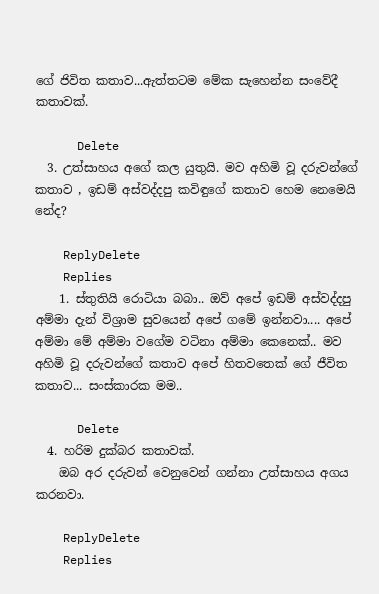ගේ ජිවිත කතාව...ඇත්තටම මේක සැහෙන්න සංවේදී කතාවක්.

      Delete
  3. උත්සාහය අගේ කල යුතුයි. මව අහිමි වූ දරුවන්ගේ කතාව , ඉඩම් අස්වද්දපු කවිඳුගේ කතාව හෙම නෙමෙයි නේද?

    ReplyDelete
    Replies
    1. ස්තුතියි රොටියා බබා.. ඔව් අපේ ඉඩම් අස්වද්දපු අම්මා දැන් විශ්‍රාම සුවයෙන් අපේ ගමේ ඉන්නවා.... අපේ අම්මා මේ අම්මා වගේම වටිනා අම්මා කෙනෙක්.. මව අහිමි වූ දරුවන්ගේ කතාව අපේ හිතවතෙක් ගේ ජීවිත කතාව... සංස්කාරක මම..

      Delete
  4. හරිම දුක්බර කතාවක්.
    ඔබ අර දරුවන් වෙනුවෙන් ගන්නා උත්සාහය අගය කරනවා.

    ReplyDelete
    Replies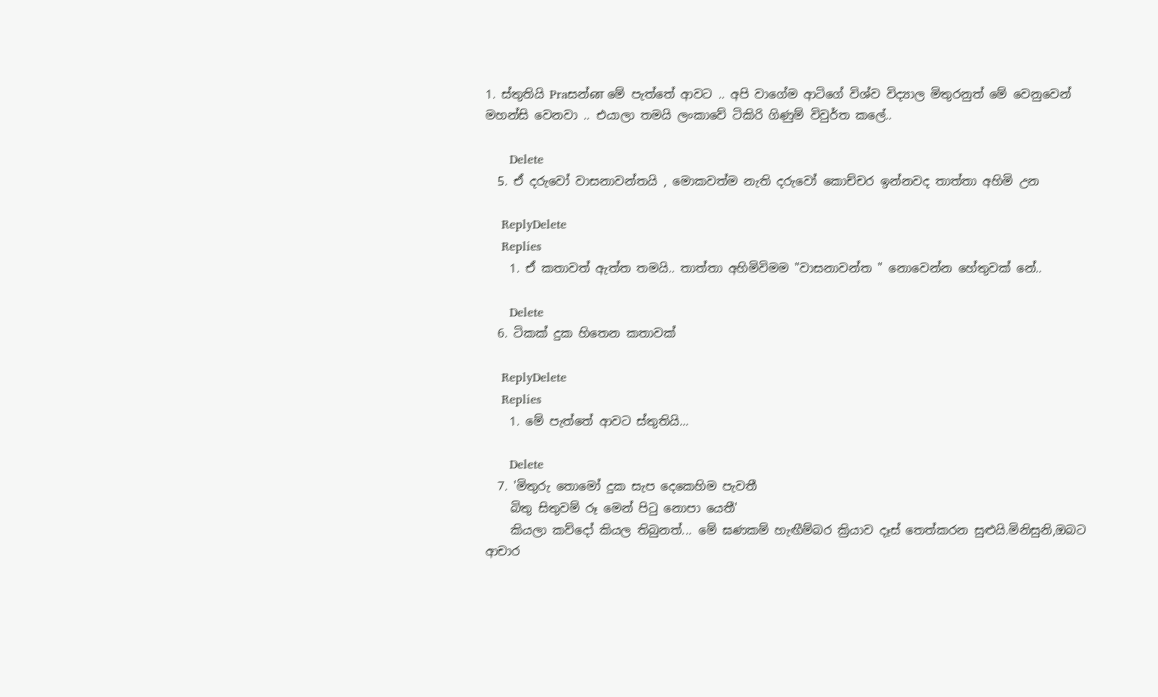1. ස්තුතියි Praසන්ன මේ පැත්තේ ආවට .. අපි වාගේම ආටිගේ විශ්ව විද්‍යාල මිතුරනුත් මේ වෙනුවෙන් මහන්සි වෙනවා .. එයාලා තමයි ලංකාවේ ටිකිරි ගිණුම් විවුර්ත කලේ..

      Delete
  5. ඒ දරුවෝ වාසනාවන්තයි , මොකවත්ම නැති දරුවෝ කොච්චර ඉන්නවද තාත්තා අහිමි උන

    ReplyDelete
    Replies
    1. ඒ කතාවත් ඇත්ත තමයි.. තාත්තා අහිමිවිමම "වාසනාවන්ත " නොවෙන්න හේතුවක් නේ..

      Delete
  6. ටිකක් දුක හිතෙන කතාවක්

    ReplyDelete
    Replies
    1. මේ පැත්තේ ආවට ස්තුතියි...

      Delete
  7. 'මිතුරු තොමෝ දුක සැප දෙකෙහිම පැවතී
    බිතු සිතුවම් රූ මෙන් පිටු නොපා යෙතී'
    කියලා කව්දෝ කියල තිබුනත්... මේ ඝණකම් හැඟීම්බර ක්‍රියාව දෑස් තෙත්කරන සුළුයි.මිනිසුනි,ඔබට ආචාර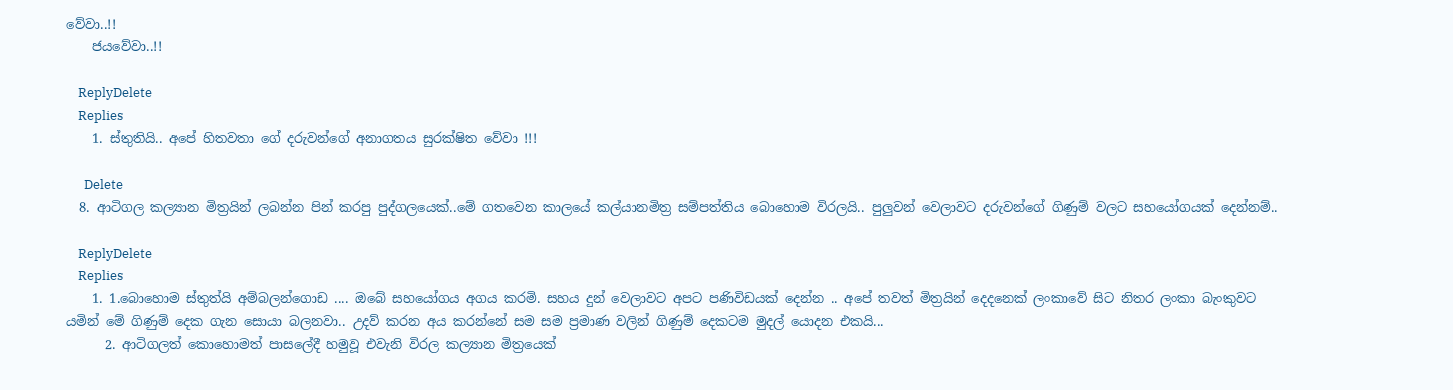වේවා..!!
    ජයවේවා..!!

    ReplyDelete
    Replies
    1. ස්තුතියි.. අපේ හිතවතා ගේ දරුවන්ගේ අනාගතය සුරක්ෂිත වේවා !!!

      Delete
  8. ආටිගල කල්‍යාන මිත්‍රයින් ලබන්න පින් කරපු පුද්ගලයෙක්..මේ ගතවෙන කාලයේ කල්යානමිත්‍ර සම්පත්තිය බොහොම විරලයි.. පුලුවන් වෙලාවට දරුවන්ගේ ගිණුම් වලට සහයෝගයක් දෙන්නම්..

    ReplyDelete
    Replies
    1. 1.බොහොම ස්තුත්යි අම්බලන්ගොඩ .... ඔබේ සහයෝගය අගය කරමි. සහය දුන් වෙලාවට අපට පණිවිඩයක් දෙන්න .. අපේ තවත් මිත්‍රයින් දෙදනෙක් ලංකාවේ සිට නිතර ලංකා බැංකුවට යමින් මේ ගිණුම් දෙක ගැන සොයා බලනවා.. උදව් කරන අය කරන්නේ සම සම ප්‍රමාණ වලින් ගිණුම් දෙකටම මුදල් යොදන එකයි...
      2. ආටිගලත් කොහොමත් පාසලේදී හමුවූ එවැනි විරල කල්‍යාන මිත්‍රයෙක්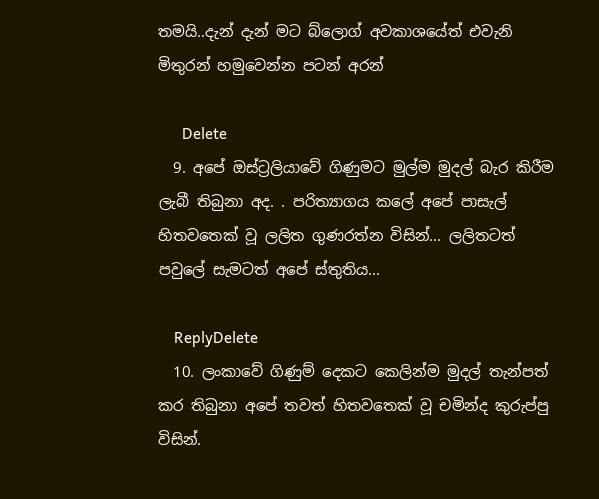තමයි..දැන් දැන් මට බ්ලොග් අවකාශයේත් එවැනි මිතුරන් හමුවෙන්න පටන් අරන්

      Delete
  9. අපේ ඔස්ට්‍රලියාවේ ගිණුමට මුල්ම මුදල් බැර කිරීම ලැබී තිබුනා අද. . පරිත්‍යාගය කලේ අපේ පාසැල් හිතවතෙක් වූ ලලිත ගුණරත්න විසින්... ලලිතටත් පවුලේ සැමටත් අපේ ස්තුතිය...

    ReplyDelete
  10. ලංකාවේ ගිණුම් දෙකට කෙලින්ම මුදල් තැන්පත් කර තිබුනා අපේ තවත් හිතවතෙක් වූ චමින්ද කුරුප්පු විසින්.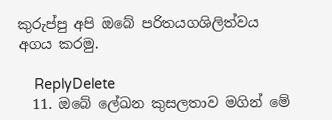කුරුප්පු අපි ඔබේ පරිතයගශිලිත්වය අගය කරමු.

    ReplyDelete
  11. ඔබේ ලේඛන කුසලතාව මගින් මේ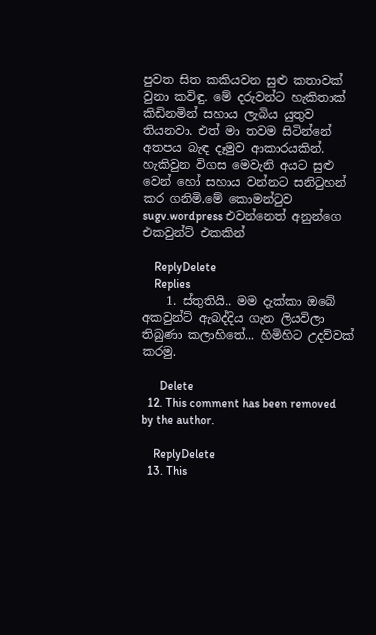පුවත සිත කකියවන සුළු කතාවක් වුනා කවිඳු. මේ දරුවන්ට හැකිතාක් කිඩිනමින් සහාය ලැබිය යුතුව තියනවා. එත් මා තවම සිටින්නේ අතපය බැඳ දෑමුව ආකාරයකින්. හැකිවුන විගස මෙවැනි අයට සුළු වෙන් හෝ සහාය වන්නට සනිටුහන් කර ගනිමි.මේ කොමන්ටුව sugv.wordpress එවන්නෙත් අනුන්ගෙ එකවුන්ට් එකකින්

    ReplyDelete
    Replies
    1. ස්තුතියි.. මම දැක්කා ඔබේ අකවුන්ට් ඇබද්දිය ගැන ලියවිලා තිබුණා කලාහිතේ... හිමිහිට උදව්වක් කරමු.

      Delete
  12. This comment has been removed by the author.

    ReplyDelete
  13. This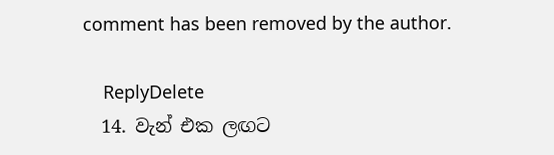comment has been removed by the author.

    ReplyDelete
  14. වැන් එක ලඟට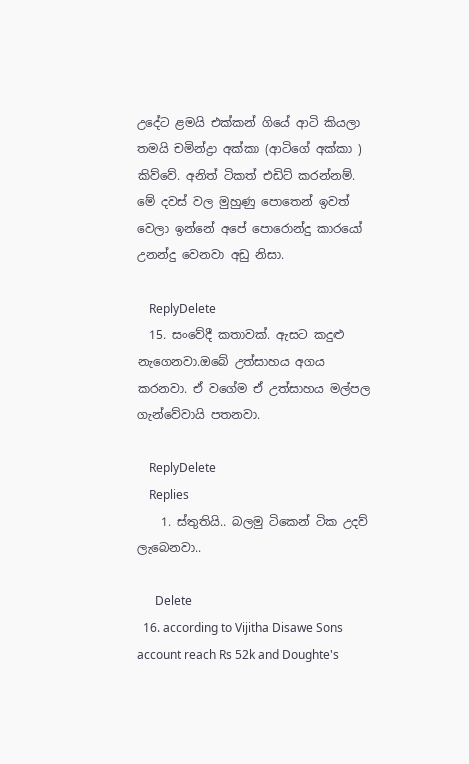උදේට ළමයි එක්කන් ගියේ ආටි කියලා තමයි චමින්ද්‍රා අක්කා (ආටිගේ අක්කා ) කිව්වේ. අනිත් ටිකත් එඩිට් කරන්නම්. මේ දවස් වල මුහුණු පොතෙන් ඉවත් වෙලා ඉන්නේ අපේ පොරොන්දු කාරයෝ උනන්දු වෙනවා අඩු නිසා.

    ReplyDelete
  15. සංවේදී කතාවක්. ඇසට කදුළු නැගෙනවා.ඔබේ උත්සාහය අගය කරනවා. ඒ වගේම ඒ උත්සාහය මල්පල ගැන්වේවායි පතනවා.

    ReplyDelete
    Replies
    1. ස්තුතියි.. බලමු ටිකෙන් ටික උදව් ලැබෙනවා..

      Delete
  16. according to Vijitha Disawe Sons account reach Rs 52k and Doughte's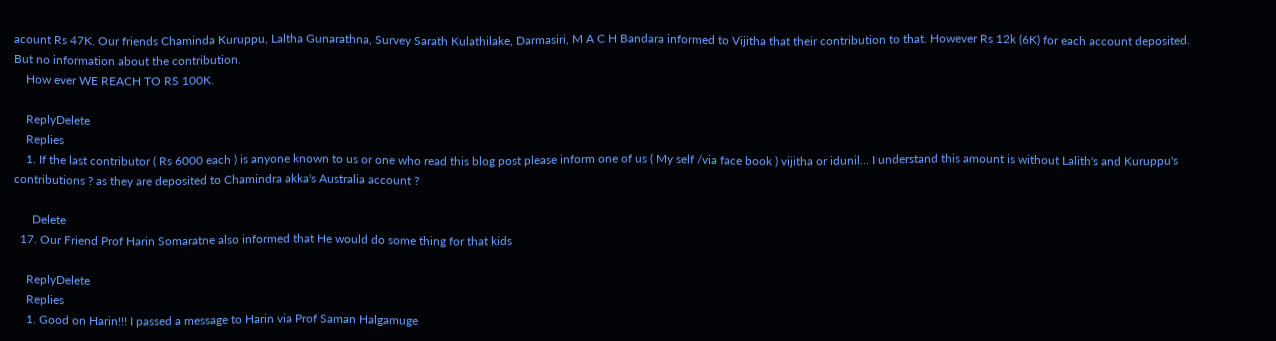acount Rs 47K. Our friends Chaminda Kuruppu, Laltha Gunarathna, Survey Sarath Kulathilake, Darmasiri, M A C H Bandara informed to Vijitha that their contribution to that. However Rs 12k (6K) for each account deposited. But no information about the contribution.
    How ever WE REACH TO RS 100K.

    ReplyDelete
    Replies
    1. If the last contributor ( Rs 6000 each ) is anyone known to us or one who read this blog post please inform one of us ( My self /via face book ) vijitha or idunil... I understand this amount is without Lalith's and Kuruppu's contributions ? as they are deposited to Chamindra akka's Australia account ?

      Delete
  17. Our Friend Prof Harin Somaratne also informed that He would do some thing for that kids

    ReplyDelete
    Replies
    1. Good on Harin!!! I passed a message to Harin via Prof Saman Halgamuge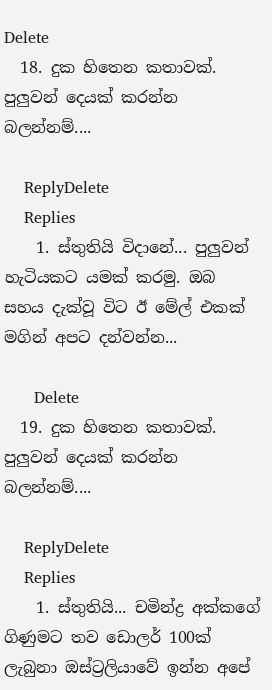Delete
  18. දුක හිතෙන කතාවක්. පුලුවන් දෙයක් කරන්න බලන්නම්....

    ReplyDelete
    Replies
    1. ස්තුතියි විදානේ... පුලුවන් හැටියකට යමක් කරමු. ඔබ සහය දැක්වූ විට ඊ මේල් එකක් මගින් අපට දන්වන්න...

      Delete
  19. දුක හිතෙන කතාවක්. පුලුවන් දෙයක් කරන්න බලන්නම්....

    ReplyDelete
    Replies
    1. ස්තුතියි... චමින්ද්‍ර අක්කගේ ගිණුමට තව ඩොලර් 100ක් ලැබුනා ඔස්ට්‍රලියාවේ ඉන්න අපේ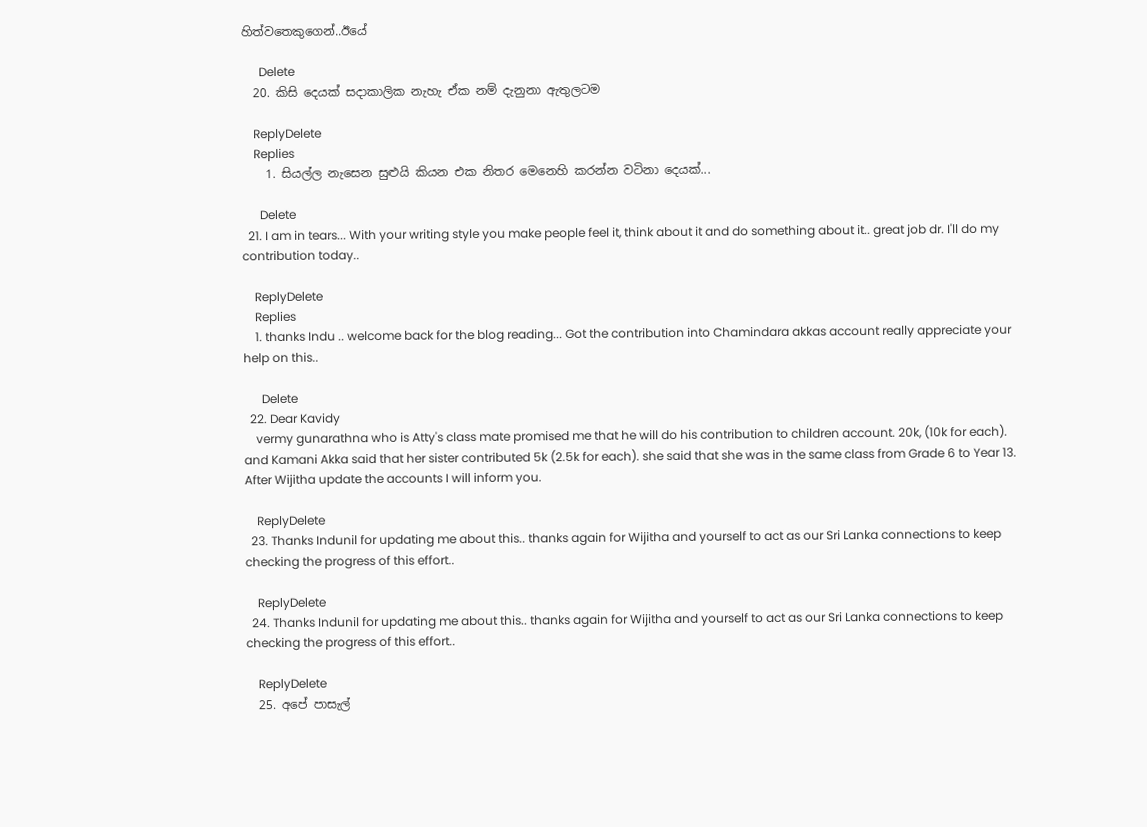හිත්වතෙකුගෙන්..ඊයේ

      Delete
  20. කිසි දෙයක් සදාකාලික නැහැ ඒක නම් දැනුනා ඇතුලටම

    ReplyDelete
    Replies
    1. සියල්ල නැසෙන සුළුයි කියන එක නිතර මෙනෙහි කරන්න වටිනා දෙයක්...

      Delete
  21. I am in tears... With your writing style you make people feel it, think about it and do something about it.. great job dr. I'll do my contribution today..

    ReplyDelete
    Replies
    1. thanks Indu .. welcome back for the blog reading... Got the contribution into Chamindara akkas account really appreciate your help on this..

      Delete
  22. Dear Kavidy
    vermy gunarathna who is Atty's class mate promised me that he will do his contribution to children account. 20k, (10k for each). and Kamani Akka said that her sister contributed 5k (2.5k for each). she said that she was in the same class from Grade 6 to Year 13. After Wijitha update the accounts I will inform you.

    ReplyDelete
  23. Thanks Indunil for updating me about this.. thanks again for Wijitha and yourself to act as our Sri Lanka connections to keep checking the progress of this effort..

    ReplyDelete
  24. Thanks Indunil for updating me about this.. thanks again for Wijitha and yourself to act as our Sri Lanka connections to keep checking the progress of this effort..

    ReplyDelete
  25. අපේ පාසැල්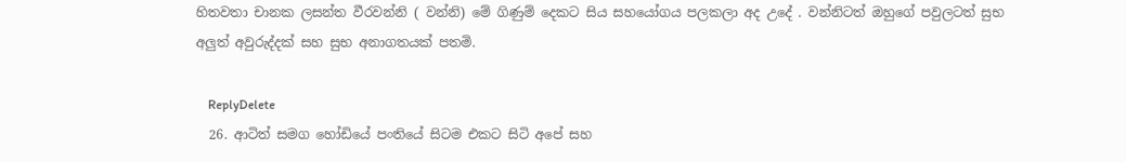හිතවතා චානක ලසන්ත වීරවන්නි ( වන්නි) මේ ගිණුම් දෙකට සිය සහයෝගය පලකලා අද උදේ . වන්නිටත් ඔහුගේ පවුලටත් සුභ අලුත් අවුරුද්දක් සහ සුභ අනාගතයක් පතමි.

    ReplyDelete
  26. ආටිත් සමග හෝඩියේ පංතියේ සිටම එකට සිටි අපේ සහ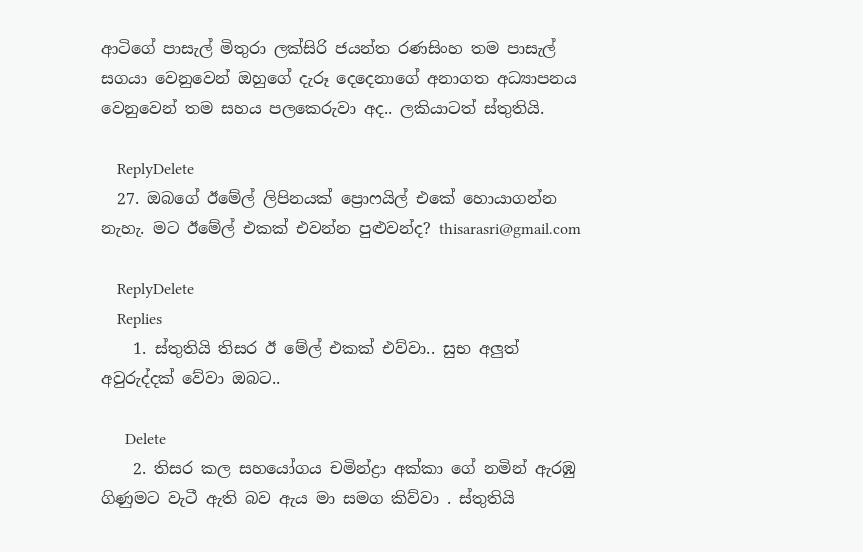ආටිගේ පාසැල් මිතුරා ලක්සිරි ජයන්ත රණසිංහ තම පාසැල් සගයා වෙනුවෙන් ඔහුගේ දැරූ දෙදෙනාගේ අනාගත අධ්‍යාපනය වෙනුවෙන් තම සහය පලකෙරුවා අද.. ලකියාටත් ස්තුතියි.

    ReplyDelete
  27. ඔබගේ ඊමේල් ලිපිනයක් ප්‍රොෆයිල් එකේ හොයාගන්න නැහැ. මට ඊමේල් එකක් එවන්න පුළුවන්ද? thisarasri@gmail.com

    ReplyDelete
    Replies
    1. ස්තුතියි තිසර ඊ මේල් එකක් එව්වා.. සුභ අලුත් අවුරුද්දක් වේවා ඔබට..

      Delete
    2. තිසර කල සහයෝගය චමින්ද්‍රා අක්කා ගේ නමින් ඇරඹු ගිණුමට වැටී ඇති බව ඇය මා සමග කිව්වා . ස්තුතියි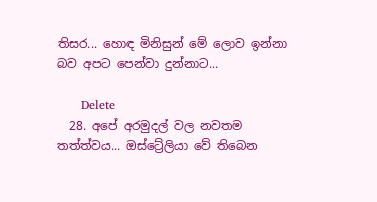තිසර... හොඳ මිනිසුන් මේ ලොව ඉන්නා බව අපට පෙන්වා දුන්නාට...

      Delete
  28. අපේ අරමුදල් වල නවතම තත්ත්වය... ඔස්ට්‍රේලියා වේ තිබෙන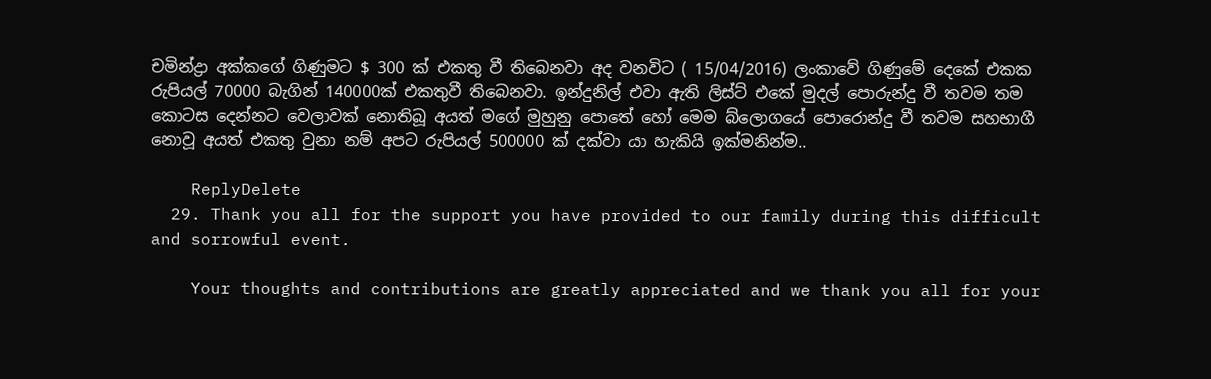චමින්ද්‍රා අක්කගේ ගිණුමට $ 300 ක් එකතු වී තිබෙනවා අද වනවිට ( 15/04/2016) ලංකාවේ ගිණුමේ දෙකේ එකක රුපියල් 70000 බැගින් 140000ක් එකතුවී තිබෙනවා. ඉන්දුනිල් එවා ඇති ලිස්ට් එකේ මුදල් පොරුන්දු වී තවම තම කොටස දෙන්නට වෙලාවක් නොතිබූ අයත් මගේ මුහුනු පොතේ හෝ මෙම බ්ලොගයේ පොරොන්දු වී තවම සහභාගී නොවූ අයත් එකතු වුනා නම් අපට රුපියල් 500000 ක් දක්වා යා හැකියි ඉක්මනින්ම..

    ReplyDelete
  29. Thank you all for the support you have provided to our family during this difficult and sorrowful event.

    Your thoughts and contributions are greatly appreciated and we thank you all for your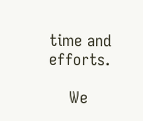time and efforts.

    We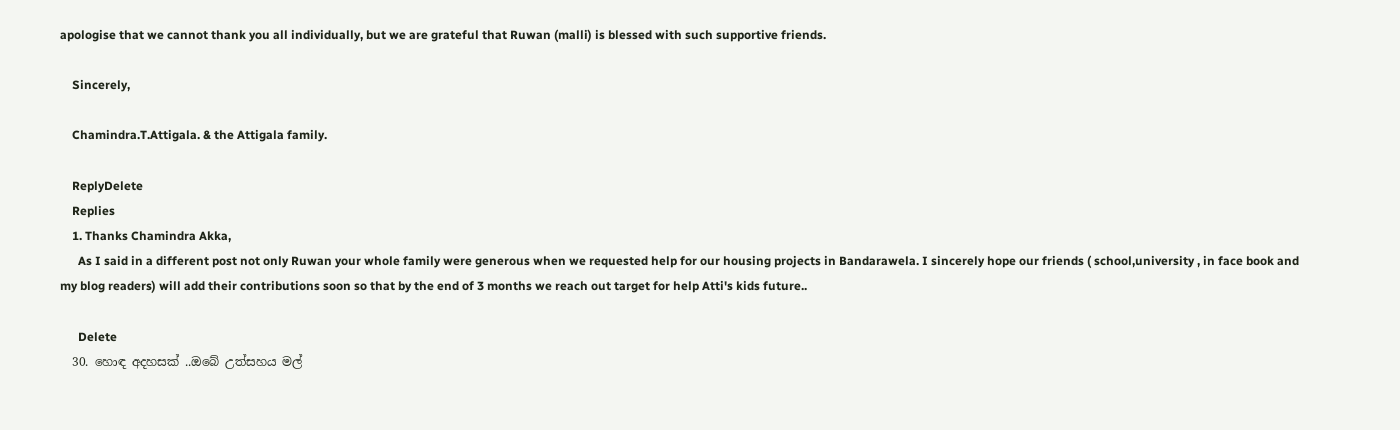apologise that we cannot thank you all individually, but we are grateful that Ruwan (malli) is blessed with such supportive friends.

    Sincerely,

    Chamindra.T.Attigala. & the Attigala family.

    ReplyDelete
    Replies
    1. Thanks Chamindra Akka,
      As I said in a different post not only Ruwan your whole family were generous when we requested help for our housing projects in Bandarawela. I sincerely hope our friends ( school,university , in face book and my blog readers) will add their contributions soon so that by the end of 3 months we reach out target for help Atti's kids future..

      Delete
  30. හොඳ අදහසක් ..ඔබේ උත්සහය මල්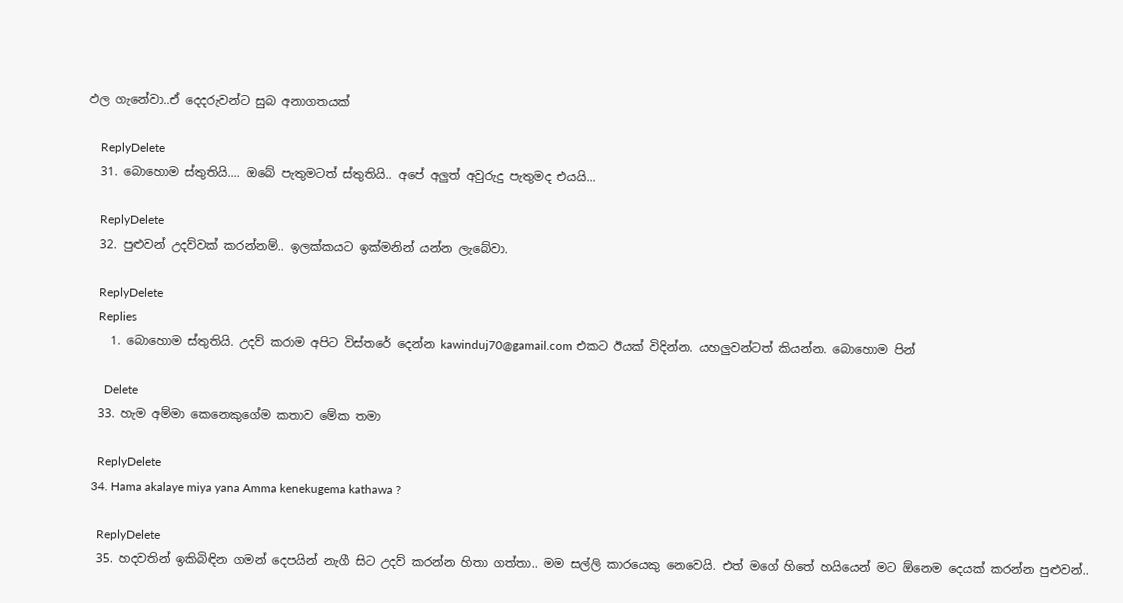ඵල ගැනේවා..ඒ දෙදරුවන්ට සුබ අනාගතයක්

    ReplyDelete
  31. බොහොම ස්තුතියි.... ඔබේ පැතුමටත් ස්තුතියි.. අපේ අලුත් අවුරුදු පැතුමද එයයි...

    ReplyDelete
  32. පුළුවන් උදව්වක් කරන්නම්.. ඉලක්කයට ඉක්මනින් යන්න ලැබේවා.

    ReplyDelete
    Replies
    1. බොහොම ස්තුතියි. උදව් කරාම අපිට විස්තරේ දෙන්න kawinduj70@gamail.com එකට ඊයක් විදින්න. යහලුවන්ටත් කියන්න. බොහොම පින්

      Delete
  33. හැම අම්මා කෙනෙකුගේම කතාව මේක තමා

    ReplyDelete
  34. Hama akalaye miya yana Amma kenekugema kathawa ?

    ReplyDelete
  35. හදවතින් ඉකිබිඳින ගමන් දෙපයින් නැගී සිට උදව් කරන්න හිතා ගත්තා.. මම සල්ලි කාරයෙකු නෙවෙයි. එත් මගේ හිතේ හයියෙන් මට ඕනෙම දෙයක් කරන්න පුළුවන්..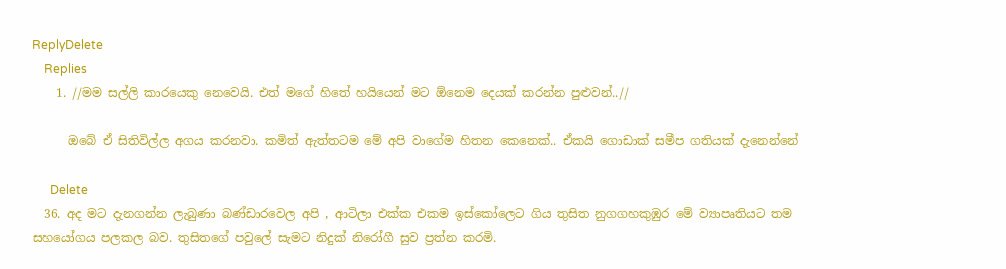ReplyDelete
    Replies
    1. //මම සල්ලි කාරයෙකු නෙවෙයි. එත් මගේ හිතේ හයියෙන් මට ඕනෙම දෙයක් කරන්න පුළුවන්..//

      ඔබේ ඒ සිතිවිල්ල අගය කරනවා. කමිත් ඇත්තටම මේ අපි වාගේම හිතන කෙනෙක්.. ඒකයි ගොඩාක් සමීප ගතියක් දැනෙන්නේ

      Delete
  36. අද මට දැනගන්න ලැබුණා බණ්ඩාරවෙල අපි , ආටිලා එක්ක එකම ඉස්කෝලෙට ගිය තුසිත නුගගහකුඹුර මේ ව්‍යාපෘතියට තම සහයෝගය පලකල බව. තුසිතගේ පවුලේ සැමට නිදුක් නිරෝගී සුව ප්‍රත්න කරමි.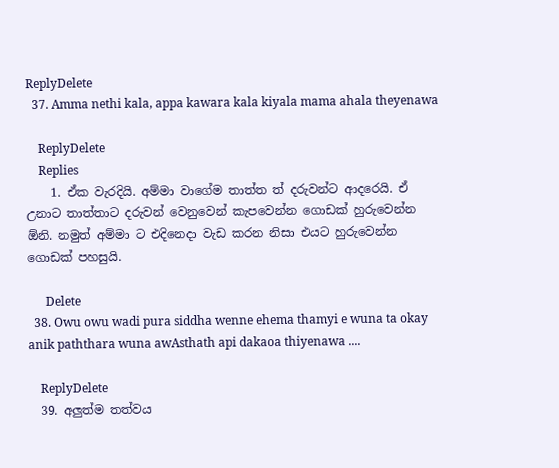ReplyDelete
  37. Amma nethi kala, appa kawara kala kiyala mama ahala theyenawa

    ReplyDelete
    Replies
    1. ඒක වැරදියි. අම්මා වාගේම තාත්ත ත් දරුවන්ට ආදරෙයි. ඒ උනාට තාත්තාට දරුවන් වෙනුවෙන් කැපවෙන්න ගොඩක් හුරුවෙන්න ඕනි. නමුත් අම්මා ට එදිනෙදා වැඩ කරන නිසා එයට හුරුවෙන්න ගොඩක් පහසුයි.

      Delete
  38. Owu owu wadi pura siddha wenne ehema thamyi e wuna ta okay anik paththara wuna awAsthath api dakaoa thiyenawa ....

    ReplyDelete
  39. අලුත්ම තත්වය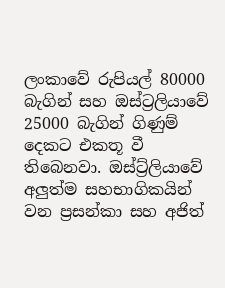ලංකාවේ රුපියල් 80000 බැගින් සහ ඔස්ට්‍රලියාවේ 25000 බැගින් ගිණුම් දෙකට එකතූ වී තිබෙනවා. ඔස්ට්‍ර්ලියාවේ අලුත්ම සහභාගිකයින් වන ප්‍රසන්කා සහ අජිත්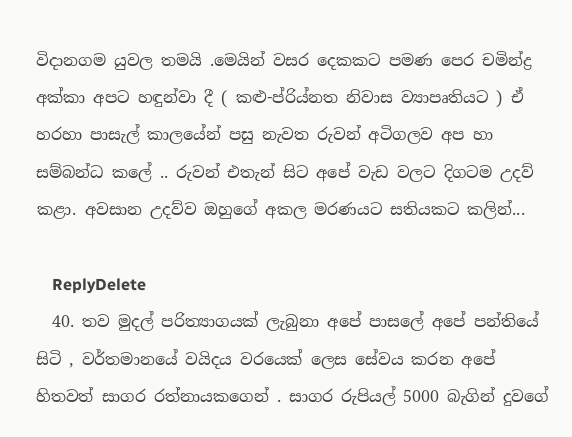විදානගම යුවල තමයි .මෙයින් වසර දෙකකට පමණ පෙර චමින්ද්‍ර අක්කා අපට හඳුන්වා දී ( කළු-ප්රිය්නත නිවාස ව්‍යාපෘතියට ) ඒ හරහා පාසැල් කාලයේන් පසු නැවත රුවන් අටිගලව අප හා සම්බන්ධ කලේ .. රුවන් එතැන් සිට අපේ වැඩ වලට දිගටම උදව් කළා. අවසාන උදව්ව ඔහුගේ අකල මරණයට සතියකට කලින්...

    ReplyDelete
  40. තව මුදල් පරිත්‍යාගයක් ලැබුනා අපේ පාසලේ අපේ පන්තියේ සිටි , වර්තමානයේ වයිදය වරයෙක් ලෙස සේවය කරන අපේ හිතවත් සාගර රත්නායකගෙන් . සාගර රුපියල් 5000 බැගින් දුවගේ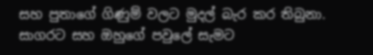සහ පුතාගේ ගිණුම් වලට මුදල් බැර කර තිබුනා. සාගරට සහ ඔහුගේ පවුලේ සැමට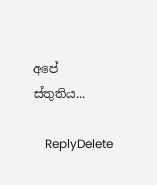අපේ ස්තුතිය...

    ReplyDelete